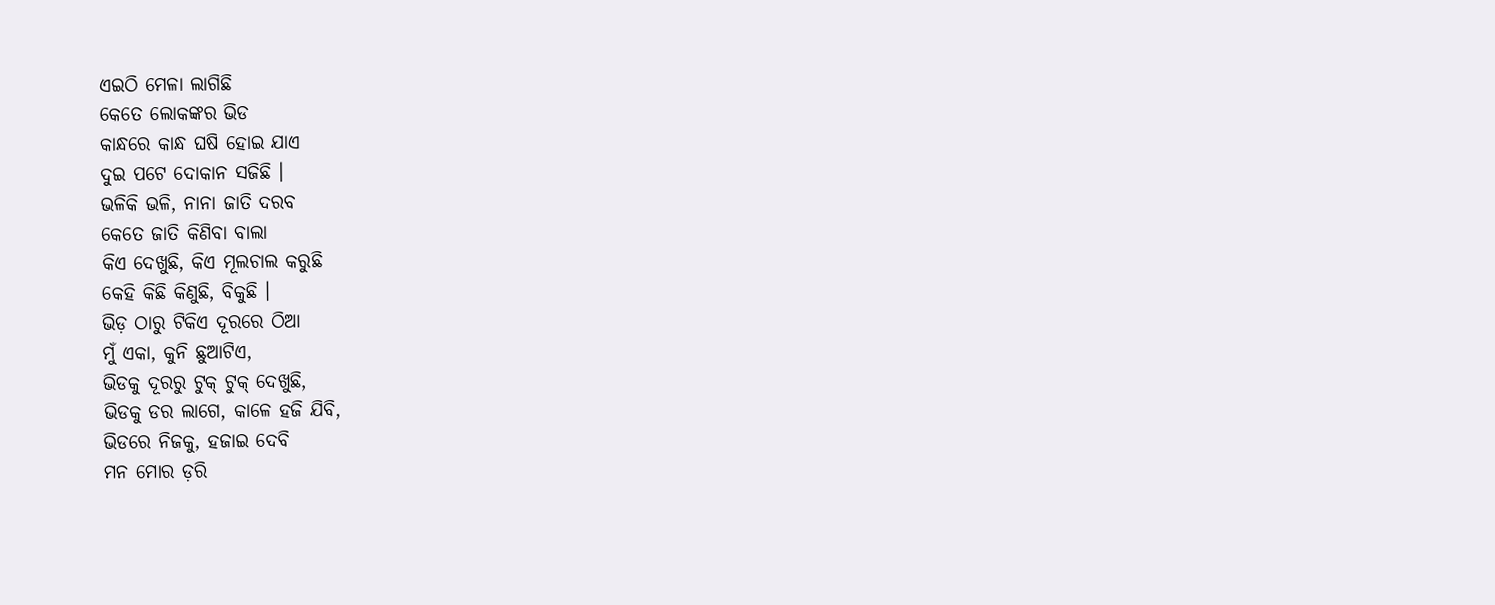ଏଇଠି ମେଳା ଲାଗିଛି
କେତେ ଲୋକଙ୍କର ଭିଡ
କାନ୍ଧରେ କାନ୍ଧ ଘଷି ହୋଇ ଯାଏ
ଦୁଇ ପଟେ ଦୋକାନ ସଜିଛି ।
ଭଳିକି ଭଳି, ନାନା ଜାତି ଦରବ
କେତେ ଜାତି କିଣିବା ବାଲା
କିଏ ଦେଖୁଛି, କିଏ ମୂଲଚାଲ କରୁଛି
କେହି କିଛି କିଣୁଛି, ବିକୁଛି ।
ଭିଡ଼ ଠାରୁ ଟିକିଏ ଦୂରରେ ଠିଆ
ମୁଁ ଏକା, କୁନି ଛୁଆଟିଏ,
ଭିଡକୁ ଦୂରରୁ ଟୁକ୍ ଟୁକ୍ ଦେଖୁଛି,
ଭିଡକୁ ଡର ଲାଗେ, କାଳେ ହଜି ଯିବି,
ଭିଡରେ ନିଜକୁ, ହଜାଇ ଦେବି
ମନ ମୋର ଡ଼ରି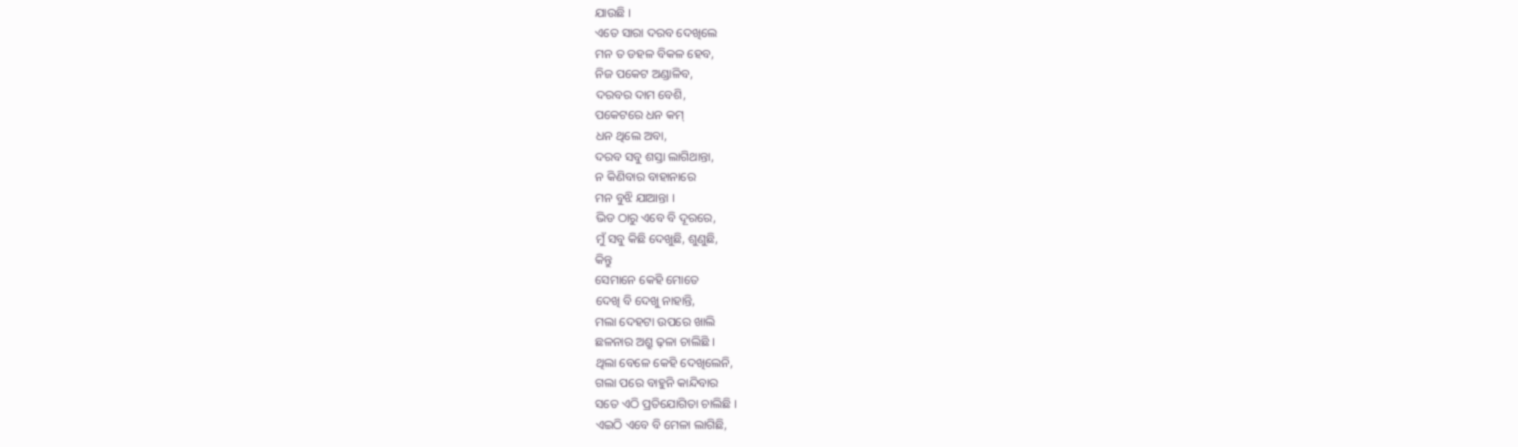ଯାଉଛି ।
ଏତେ ସାରା ଦରବ ଦେଖିଲେ
ମନ ତ ଡହଳ ବିକଳ ହେବ,
ନିଜ ପକେଟ ଅଣ୍ଡାଳିବ,
ଦରବର ଦାମ ବେଶି,
ପକେଟରେ ଧନ କମ୍
ଧନ ଥିଲେ ଅବା,
ଦରବ ସବୁ ଶସ୍ତା ଲାଗିଥାନ୍ତା,
ନ କିଣିବାର ବାହାନାରେ
ମନ ବୁଝି ଯାଆନ୍ତା ।
ଭିଡ ଠାରୁ ଏବେ ବି ଦୂରରେ,
ମୁଁ ସବୁ କିଛି ଦେଖୁଛି, ଶୁଣୁଛି,
କିନ୍ତୁ
ସେମାନେ କେହି ମୋତେ
ଦେଖି ବି ଦେଖୁ ନାହାନ୍ତି,
ମଲା ଦେହଟା ଉପରେ ଖାଲି
ଛଳନାର ଅଶ୍ରୁ ଢ଼ଳା ଚାଲିଛି ।
ଥିଲା ବେଳେ କେହି ଦେଖିଲେନି,
ଗଲା ପରେ ବାହୁନି କାନ୍ଦିବାର
ସତେ ଏଠି ପ୍ରତିଯୋଗିତା ଚାଲିଛି ।
ଏଇଠି ଏବେ ବି ମେଳା ଲାଗିଛି,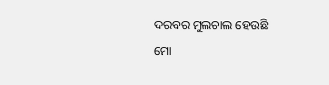ଦରବର ମୁଲଚାଲ ହେଉଛି
ମୋ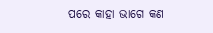ପରେ କାହା ଭାଗେ କଣ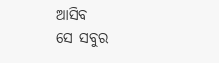ଆସିବ
ସେ ସବୁର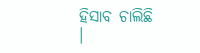ହିସାବ ଚାଲିଛି ।